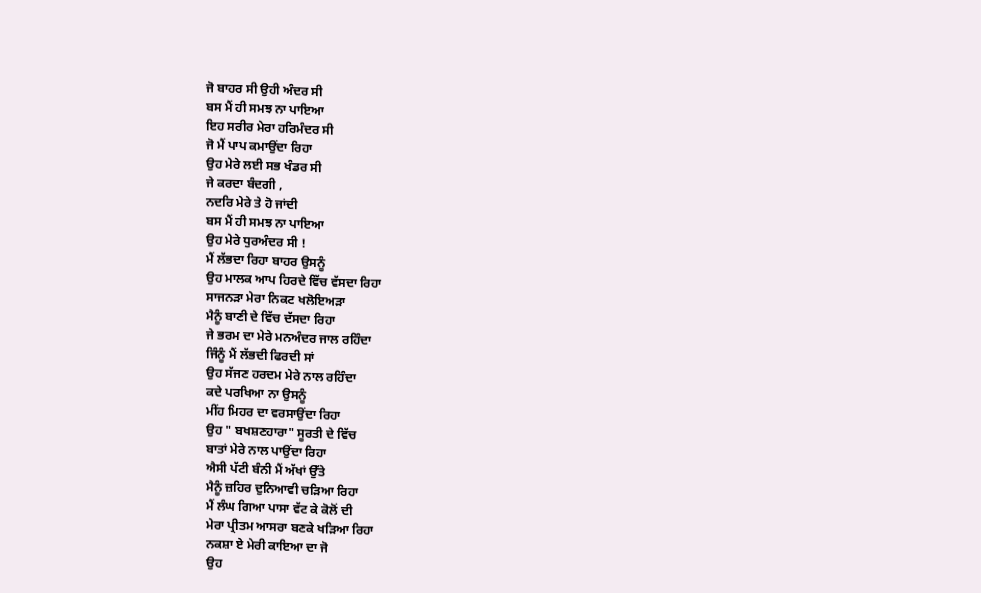ਜੋ ਬਾਹਰ ਸੀ ਉਹੀ ਅੰਦਰ ਸੀ
ਬਸ ਮੈਂ ਹੀ ਸਮਝ ਨਾ ਪਾਇਆ
ਇਹ ਸਰੀਰ ਮੇਰਾ ਹਰਿਮੰਦਰ ਸੀ
ਜੋ ਮੈਂ ਪਾਪ ਕਮਾਉਂਦਾ ਰਿਹਾ
ਉਹ ਮੇਰੇ ਲਈ ਸਭ ਖੰਡਰ ਸੀ
ਜੇ ਕਰਦਾ ਬੰਦਗੀ ,
ਨਦਰਿ ਮੇਰੇ ਤੇ ਹੋ ਜਾਂਦੀ
ਬਸ ਮੈਂ ਹੀ ਸਮਝ ਨਾ ਪਾਇਆ
ਉਹ ਮੇਰੇ ਧੁਰਅੰਦਰ ਸੀ !
ਮੈਂ ਲੱਭਦਾ ਰਿਹਾ ਬਾਹਰ ਉਸਨੂੰ
ਉਹ ਮਾਲਕ ਆਪ ਹਿਰਦੇ ਵਿੱਚ ਵੱਸਦਾ ਰਿਹਾ
ਸਾਜਨੜਾ ਮੇਰਾ ਨਿਕਟ ਖਲੋਇਅੜਾ
ਮੈਨੂੰ ਬਾਣੀ ਦੇ ਵਿੱਚ ਦੱਸਦਾ ਰਿਹਾ
ਜੇ ਭਰਮ ਦਾ ਮੇਰੇ ਮਨਅੰਦਰ ਜਾਲ ਰਹਿੰਦਾ
ਜਿੰਨੂੰ ਮੈਂ ਲੱਭਦੀ ਫਿਰਦੀ ਸਾਂ
ਉਹ ਸੱਜਣ ਹਰਦਮ ਮੇਰੇ ਨਾਲ ਰਹਿੰਦਾ
ਕਦੇ ਪਰਖਿਆ ਨਾ ਉਸਨੂੰ
ਮੀਂਹ ਮਿਹਰ ਦਾ ਵਰਸਾਉਂਦਾ ਰਿਹਾ
ਉਹ " ਬਖਸ਼ਣਹਾਰਾ" ਸੂਰਤੀ ਦੇ ਵਿੱਚ
ਬਾਤਾਂ ਮੇਰੇ ਨਾਲ ਪਾਉਂਦਾ ਰਿਹਾ
ਐਸੀ ਪੱਟੀ ਬੰਨੀ ਮੈਂ ਅੱਖਾਂ ਉੱਤੇ
ਮੈਨੂੰ ਜ਼ਹਿਰ ਦੁਨਿਆਵੀ ਚੜਿਆ ਰਿਹਾ
ਮੈਂ ਲੰਘ ਗਿਆ ਪਾਸਾ ਵੱਟ ਕੇ ਕੋਲੋਂ ਦੀ
ਮੇਰਾ ਪ੍ਰੀਤਮ ਆਸਰਾ ਬਣਕੇ ਖੜਿਆ ਰਿਹਾ
ਨਕਸ਼ਾ ਏ ਮੇਰੀ ਕਾਇਆ ਦਾ ਜੋ
ਉਹ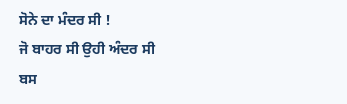ਸੋਨੇ ਦਾ ਮੰਦਰ ਸੀ !
ਜੋ ਬਾਹਰ ਸੀ ਉਹੀ ਅੰਦਰ ਸੀ
ਬਸ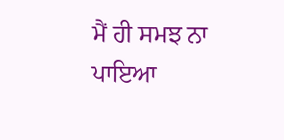ਮੈਂ ਹੀ ਸਮਝ ਨਾ ਪਾਇਆ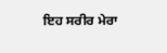ਇਹ ਸਰੀਰ ਮੇਰਾ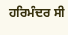ਹਰਿਮੰਦਰ ਸੀ